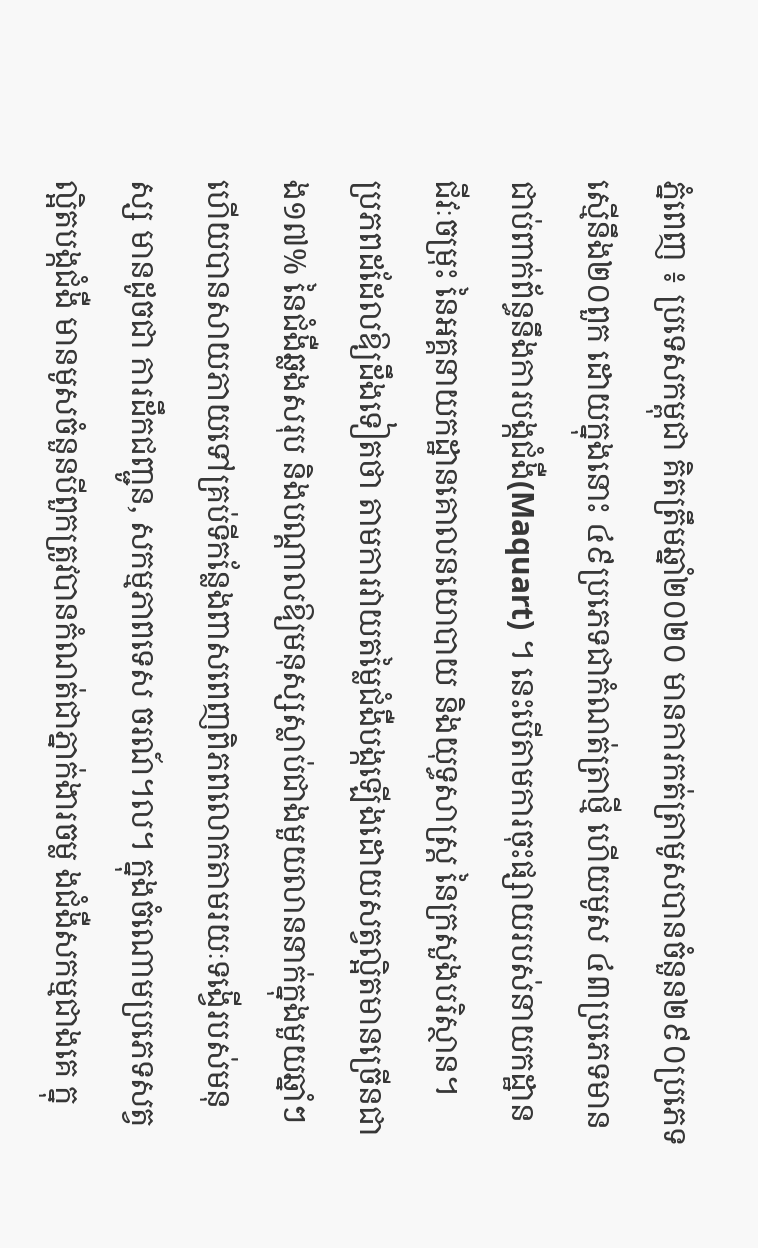ភ្នំពេញ ៖ ប្រទេសកម្ពុជា គិតត្រឹមឆ្នាំ២០២០ មានការកត់ត្រាមូសបានចំនួន២៩០ប្រភេទ ស្មើនឹង២០ពួក ដោយក្នុងនោះ ៤៩ប្រភេទជាកំណត់ត្រាថ្មី ហើយមូស ៤៣ប្រភេទមានជាប់ពាក់ព័ន្ធនឹងការបង្កជំងឺ(Maquart) ។ នេះបើតាមការចុះផ្សាយរបស់នាយកដ្ឋាន ជីវៈចម្រុះ នៃអគ្គនាយកដ្ឋានគោលនយោបាយ និងយុទ្ធសាស្រ្ត នៃក្រសួងបរិស្ថាន។
ប្រភពដដែលឱ្យដឹងទៀតថា តាមការវាយតម្លៃជំងឺបង្កឡើងដោយសត្វល្អិតមានច្រើនជាង១៧% នៃជំងឺឆ្លងសរុប និងបណ្ដាលឱ្យមនុស្សស្លាប់ជាងមួយលាននាក់ក្នុងមួយឆ្នាំៗ ហើយបានសាយភាយទៅគ្រប់ទីកន្លែងពាសពេញពិភពលោកតាមរយៈទង្វើរបស់មនុស្ស មានដូចជា ការដឹកជញ្ជូន, សកម្មភាពទេស ចរណ៍។ល។ ក្នុងចំណោមប្រភេទសត្វល្អិតបង្កជំងឺ មានមូសចំនួនបីពួកត្រូវបានកំណត់ជាភ្នាក់ងារចម្ល ងជំងឺសកម្មជាងគេ ក្នុ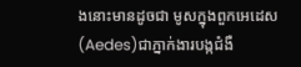ងនោះមានដូចជា មូសក្នុងពួកអេដេស(Aedes)ជាភ្នាក់ងារបង្កជំងឺ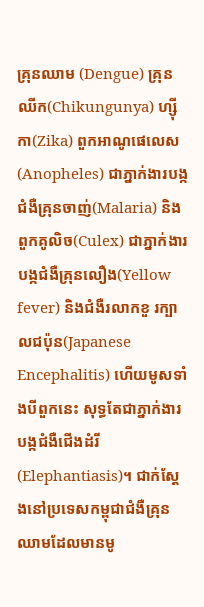គ្រុនឈាម (Dengue) គ្រុនឈីក(Chikungunya) ហ្ស៊ីកា(Zika) ពួកអាណូផេលេស(Anopheles) ជាភ្នាក់ងារបង្កជំងឺគ្រុនចាញ់(Malaria) និងពួកគូលិច(Culex) ជាភ្នាក់ងារបង្កជំងឺគ្រុនលឿង(Yellow fever) និងជំងឺរលាកខួ រក្បាលជប៉ុន(Japanese Encephalitis) ហើយមូសទាំងបីពួកនេះ សុទ្ធតែជាភ្នាក់ងារបង្កជំងឺជើងដំរី(Elephantiasis)។ ជាក់ស្តែងនៅប្រទេសកម្ពុជាជំងឺគ្រុនឈាមដែលមានមូ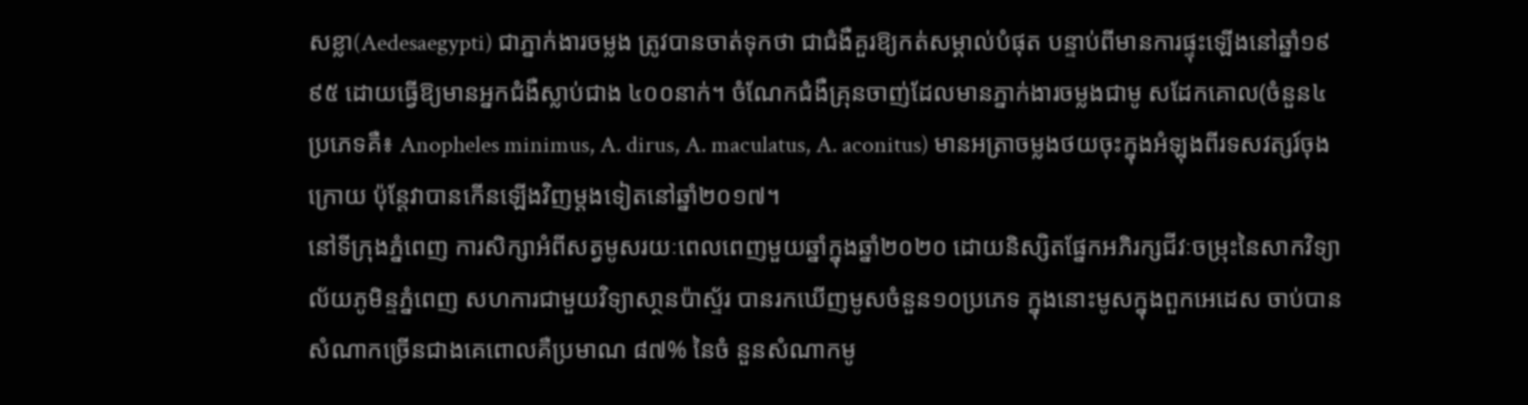សខ្លា(Aedesaegypti) ជាភ្នាក់ងារចម្លង ត្រូវបានចាត់ទុកថា ជាជំងឺគួរឱ្យកត់សម្គាល់បំផុត បន្ទាប់ពីមានការផ្ទុះឡើងនៅឆ្នាំ១៩ ៩៥ ដោយធ្វើឱ្យមានអ្នកជំងឺស្លាប់ជាង ៤០០នាក់។ ចំណែកជំងឺគ្រុនចាញ់ដែលមានភ្នាក់ងារចម្លងជាមូ សដែកគោល(ចំនួន៤ប្រភេទគឺ៖ Anopheles minimus, A. dirus, A. maculatus, A. aconitus) មានអត្រាចម្លងថយចុះក្នុងអំឡុងពីរទសវត្សរ៍ចុងក្រោយ ប៉ុន្តែវាបានកើនឡើងវិញម្ដងទៀតនៅឆ្នាំ២០១៧។
នៅទីក្រុងភ្នំពេញ ការសិក្សាអំពីសត្វមូសរយៈពេលពេញមួយឆ្នាំក្នុងឆ្នាំ២០២០ ដោយនិស្សិតផ្នែកអភិរក្សជីវៈចម្រុះនៃសាកវិទ្យាល័យភូមិន្ទភ្នំពេញ សហការជាមួយវិទ្យាសា្ថនប៉ាស្ទ័រ បានរកឃើញមូសចំនួន១០ប្រភេទ ក្នុងនោះមូសក្នុងពួកអេដេស ចាប់បានសំណាកច្រើនជាងគេពោលគឺប្រមាណ ៨៧% នៃចំ នួនសំណាកមូ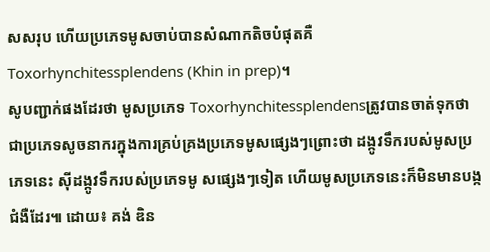សសរុប ហើយប្រភេទមូសចាប់បានសំណាកតិចបំផុតគឺ Toxorhynchitessplendens (Khin in prep)។
សូបញ្ជាក់ផងដែរថា មូសប្រភេទ Toxorhynchitessplendensត្រូវបានចាត់ទុកថា ជាប្រភេទសូចនាករក្នុងការគ្រប់គ្រងប្រភេទមូសផ្សេងៗព្រោះថា ដង្កូវទឹករបស់មូសប្រភេទនេះ ស៊ីដង្កូវទឹករបស់ប្រភេទមូ សផ្សេងៗទៀត ហើយមូសប្រភេទនេះក៏មិនមានបង្កជំងឺដែរ៕ ដោយ៖ គង់ ឌិន